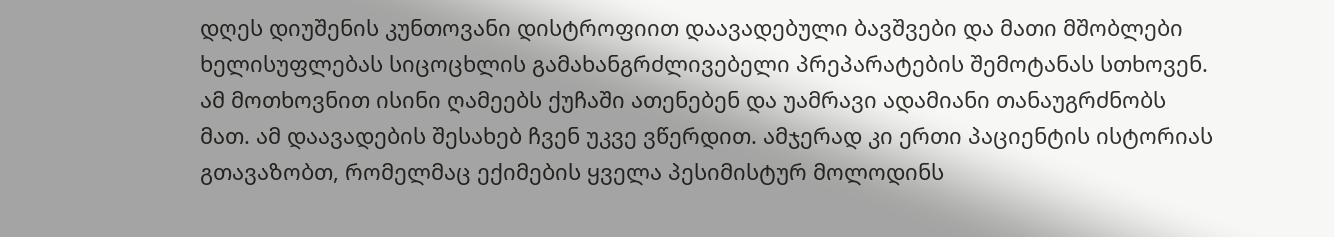დღეს დიუშენის კუნთოვანი დისტროფიით დაავადებული ბავშვები და მათი მშობლები ხელისუფლებას სიცოცხლის გამახანგრძლივებელი პრეპარატების შემოტანას სთხოვენ. ამ მოთხოვნით ისინი ღამეებს ქუჩაში ათენებენ და უამრავი ადამიანი თანაუგრძნობს მათ. ამ დაავადების შესახებ ჩვენ უკვე ვწერდით. ამჯერად კი ერთი პაციენტის ისტორიას გთავაზობთ, რომელმაც ექიმების ყველა პესიმისტურ მოლოდინს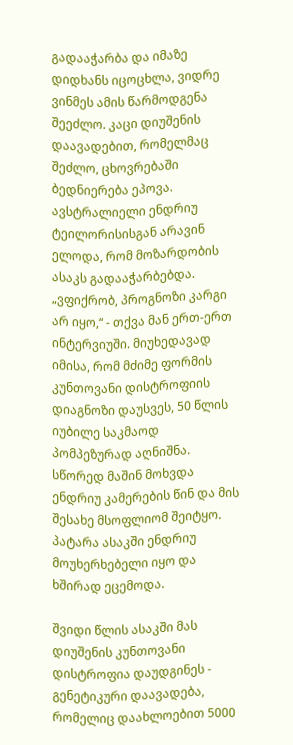გადააჭარბა და იმაზე დიდხანს იცოცხლა, ვიდრე ვინმეს ამის წარმოდგენა შეეძლო. კაცი დიუშენის დაავადებით, რომელმაც შეძლო, ცხოვრებაში ბედნიერება ეპოვა.
ავსტრალიელი ენდრიუ ტეილორისისგან არავინ ელოდა, რომ მოზარდობის ასაკს გადააჭარბებდა. „ვფიქრობ, პროგნოზი კარგი არ იყო,“ - თქვა მან ერთ-ერთ ინტერვიუში. მიუხედავად იმისა, რომ მძიმე ფორმის კუნთოვანი დისტროფიის დიაგნოზი დაუსვეს, 50 წლის იუბილე საკმაოდ პომპეზურად აღნიშნა. სწორედ მაშინ მოხვდა ენდრიუ კამერების წინ და მის შესახე მსოფლიომ შეიტყო.
პატარა ასაკში ენდრიუ მოუხერხებელი იყო და ხშირად ეცემოდა.

შვიდი წლის ასაკში მას დიუშენის კუნთოვანი დისტროფია დაუდგინეს - გენეტიკური დაავადება, რომელიც დაახლოებით 5000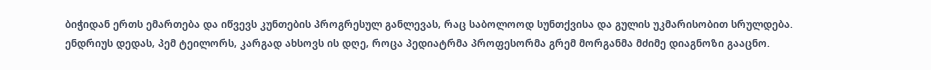ბიჭიდან ერთს ემართება და იწვევს კუნთების პროგრესულ განლევას, რაც საბოლოოდ სუნთქვისა და გულის უკმარისობით სრულდება.
ენდრიუს დედას, პემ ტეილორს, კარგად ახსოვს ის დღე, როცა პედიატრმა პროფესორმა გრემ მორგანმა მძიმე დიაგნოზი გააცნო.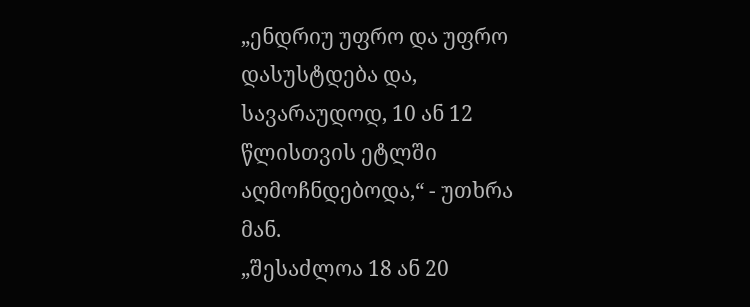„ენდრიუ უფრო და უფრო დასუსტდება და, სავარაუდოდ, 10 ან 12 წლისთვის ეტლში აღმოჩნდებოდა,“ - უთხრა მან.
„შესაძლოა 18 ან 20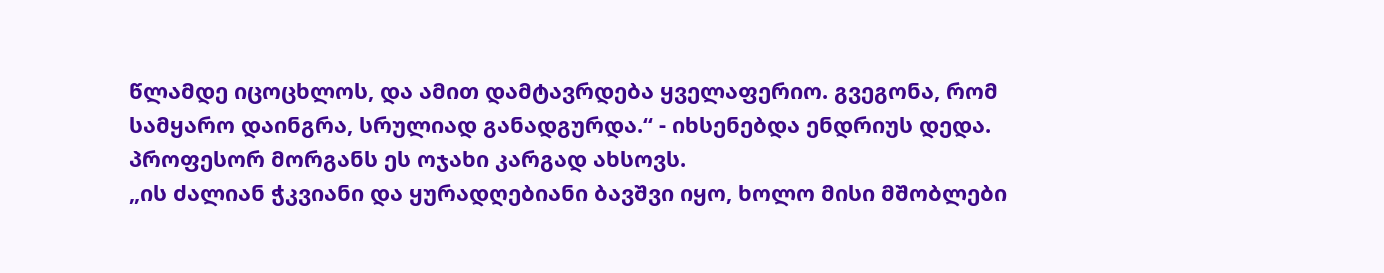წლამდე იცოცხლოს, და ამით დამტავრდება ყველაფერიო. გვეგონა, რომ სამყარო დაინგრა, სრულიად განადგურდა.“ - იხსენებდა ენდრიუს დედა.
პროფესორ მორგანს ეს ოჯახი კარგად ახსოვს.
„ის ძალიან ჭკვიანი და ყურადღებიანი ბავშვი იყო, ხოლო მისი მშობლები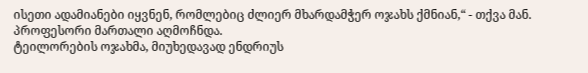ისეთი ადამიანები იყვნენ, რომლებიც ძლიერ მხარდამჭერ ოჯახს ქმნიან,“ - თქვა მან.
პროფესორი მართალი აღმოჩნდა.
ტეილორების ოჯახმა, მიუხედავად ენდრიუს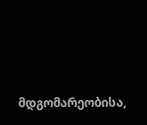მდგომარეობისა,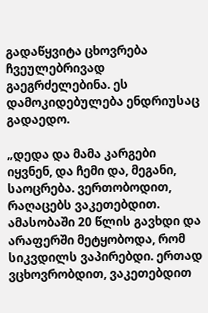გადაწყვიტა ცხოვრება ჩვეულებრივად გაეგრძელებინა. ეს დამოკიდებულება ენდრიუსაც გადაედო.

„დედა და მამა კარგები იყვნენ, და ჩემი და, მეგანი, საოცრება. ვერთობოდით, რაღაცებს ვაკეთებდით. ამასობაში 20 წლის გავხდი და არაფერში მეტყობოდა, რომ სიკვდილს ვაპირებდი. ერთად ვცხოვრობდით, ვაკეთებდით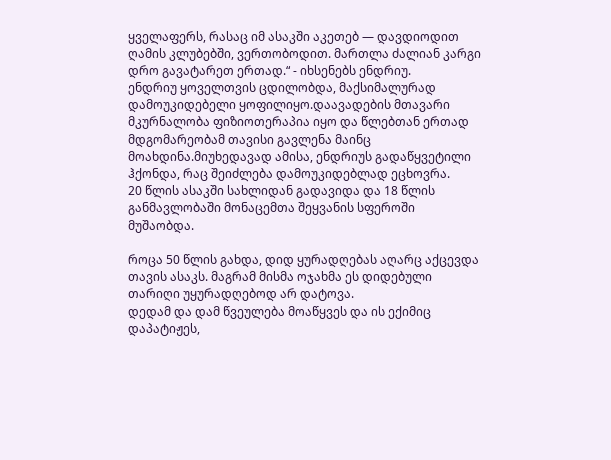ყველაფერს, რასაც იმ ასაკში აკეთებ — დავდიოდით ღამის კლუბებში, ვერთობოდით. მართლა ძალიან კარგი დრო გავატარეთ ერთად.“ - იხსენებს ენდრიუ.
ენდრიუ ყოველთვის ცდილობდა, მაქსიმალურად დამოუკიდებელი ყოფილიყო.დაავადების მთავარი მკურნალობა ფიზიოთერაპია იყო და წლებთან ერთად მდგომარეობამ თავისი გავლენა მაინც მოახდინა.მიუხედავად ამისა, ენდრიუს გადაწყვეტილი ჰქონდა, რაც შეიძლება დამოუკიდებლად ეცხოვრა.
20 წლის ასაკში სახლიდან გადავიდა და 18 წლის განმავლობაში მონაცემთა შეყვანის სფეროში მუშაობდა.

როცა 50 წლის გახდა, დიდ ყურადღებას აღარც აქცევდა თავის ასაკს. მაგრამ მისმა ოჯახმა ეს დიდებული თარიღი უყურადღებოდ არ დატოვა.
დედამ და დამ წვეულება მოაწყვეს და ის ექიმიც დაპატიჟეს,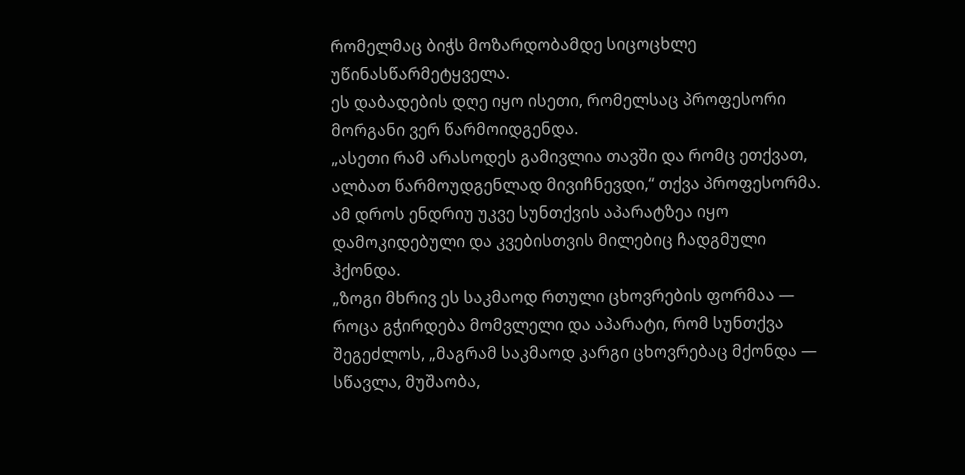რომელმაც ბიჭს მოზარდობამდე სიცოცხლე უწინასწარმეტყველა.
ეს დაბადების დღე იყო ისეთი, რომელსაც პროფესორი მორგანი ვერ წარმოიდგენდა.
„ასეთი რამ არასოდეს გამივლია თავში და რომც ეთქვათ, ალბათ წარმოუდგენლად მივიჩნევდი,“ თქვა პროფესორმა.
ამ დროს ენდრიუ უკვე სუნთქვის აპარატზეა იყო დამოკიდებული და კვებისთვის მილებიც ჩადგმული ჰქონდა.
„ზოგი მხრივ ეს საკმაოდ რთული ცხოვრების ფორმაა — როცა გჭირდება მომვლელი და აპარატი, რომ სუნთქვა შეგეძლოს, „მაგრამ საკმაოდ კარგი ცხოვრებაც მქონდა — სწავლა, მუშაობა,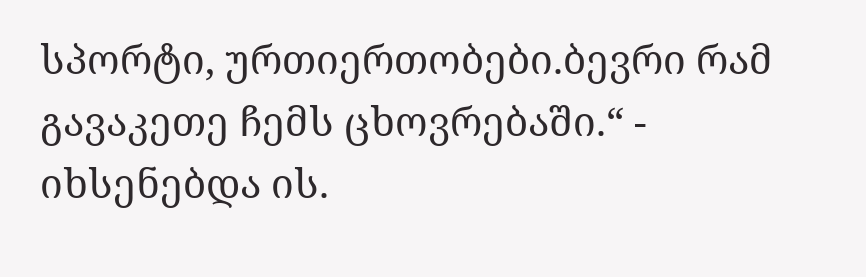სპორტი, ურთიერთობები.ბევრი რამ გავაკეთე ჩემს ცხოვრებაში.“ - იხსენებდა ის.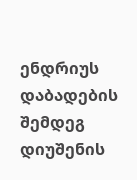ენდრიუს დაბადების შემდეგ დიუშენის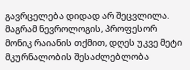გავრცელება დიდად არ შეცვლილა.
მაგრამ ნევროლოგის, პროფესორ მონიკ რაიანის თქმით, დღეს უკვე მეტი მკურნალობის შესაძლებლობა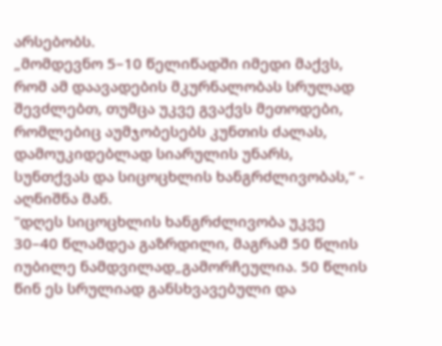არსებობს.
„მომდევნო 5–10 წელიწადში იმედი მაქვს, რომ ამ დაავადების მკურნალობას სრულად შევძლებთ, თუმცა უკვე გვაქვს მეთოდები, რომლებიც აუმჯობესებს კუნთის ძალას, დამოუკიდებლად სიარულის უნარს, სუნთქვას და სიცოცხლის ხანგრძლივობას,“ - აღნიშნა მან.
"დღეს სიცოცხლის ხანგრძლივობა უკვე 30–40 წლამდეა გაზრდილი, მაგრამ 50 წლის იუბილე ნამდვილად„გამორჩეულია. 50 წლის წინ ეს სრულიად განსხვავებული და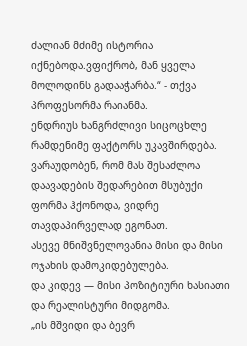ძალიან მძიმე ისტორია იქნებოდა.ვფიქრობ, მან ყველა მოლოდინს გადააჭარბა.“ - თქვა პროფესორმა რაიანმა.
ენდრიუს ხანგრძლივი სიცოცხლე რამდენიმე ფაქტორს უკავშირდება.
ვარაუდობენ, რომ მას შესაძლოა დაავადების შედარებით მსუბუქი ფორმა ჰქონოდა, ვიდრე თავდაპირველად ეგონათ.
ასევე მნიშვნელოვანია მისი და მისი ოჯახის დამოკიდებულება.
და კიდევ — მისი პოზიტიური ხასიათი და რეალისტური მიდგომა.
„ის მშვიდი და ბევრ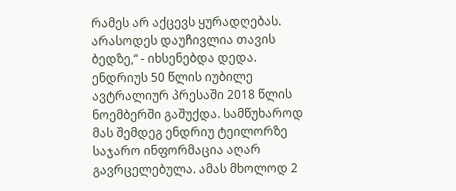რამეს არ აქცევს ყურადღებას. არასოდეს დაუჩივლია თავის ბედზე,“ - იხსენებდა დედა.
ენდრიუს 50 წლის იუბილე ავტრალიურ პრესაში 2018 წლის ნოემბერში გაშუქდა. სამწუხაროდ მას შემდეგ ენდრიუ ტეილორზე საჯარო ინფორმაცია აღარ გავრცელებულა. ამას მხოლოდ 2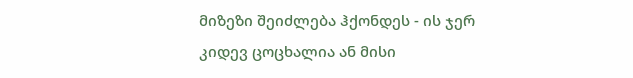მიზეზი შეიძლება ჰქონდეს - ის ჯერ კიდევ ცოცხალია ან მისი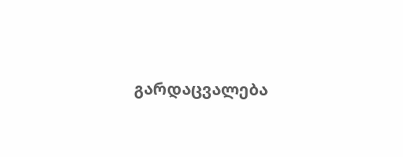გარდაცვალება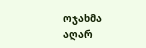ოჯახმა აღარ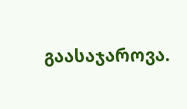გაასაჯაროვა.